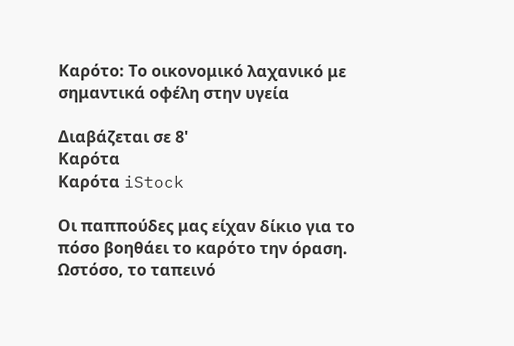Καρότο: Το οικονομικό λαχανικό με σημαντικά οφέλη στην υγεία

Διαβάζεται σε 8'
Καρότα
Καρότα iStock

Οι παππούδες μας είχαν δίκιο για το πόσο βοηθάει το καρότο την όραση. Ωστόσο, το ταπεινό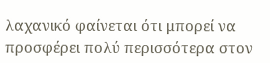λαχανικό φαίνεται ότι μπορεί να προσφέρει πολύ περισσότερα στον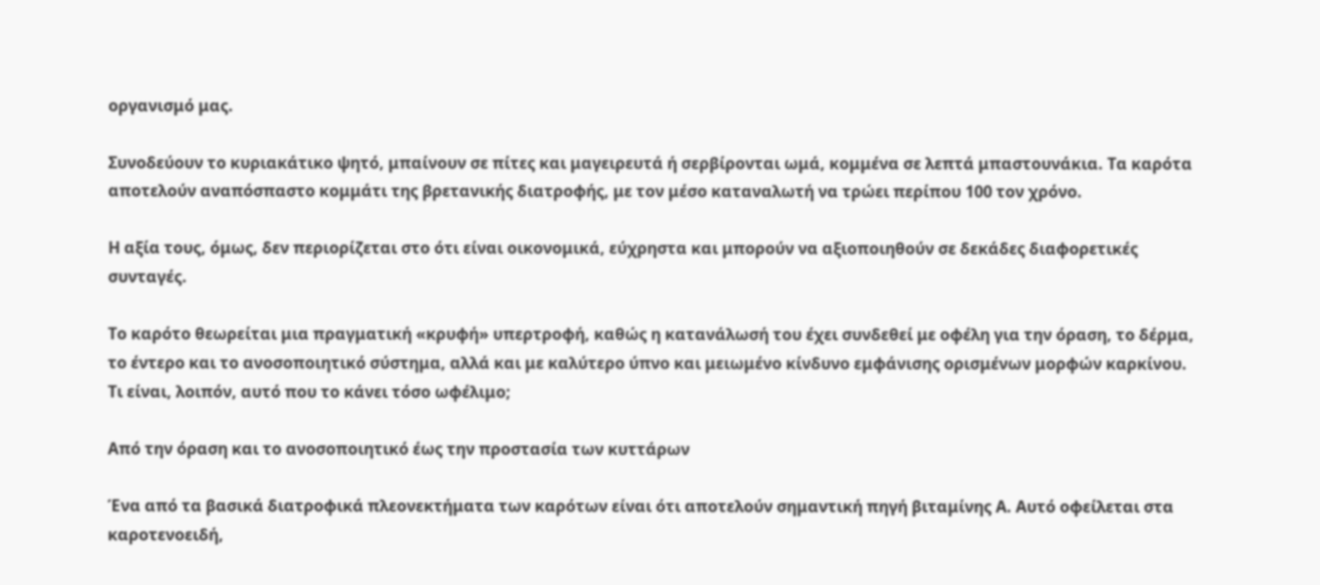οργανισμό μας.

Συνοδεύουν το κυριακάτικο ψητό, μπαίνουν σε πίτες και μαγειρευτά ή σερβίρονται ωμά, κομμένα σε λεπτά μπαστουνάκια. Τα καρότα αποτελούν αναπόσπαστο κομμάτι της βρετανικής διατροφής, με τον μέσο καταναλωτή να τρώει περίπου 100 τον χρόνο.

Η αξία τους, όμως, δεν περιορίζεται στο ότι είναι οικονομικά, εύχρηστα και μπορούν να αξιοποιηθούν σε δεκάδες διαφορετικές συνταγές.

Το καρότο θεωρείται μια πραγματική «κρυφή» υπερτροφή, καθώς η κατανάλωσή του έχει συνδεθεί με οφέλη για την όραση, το δέρμα, το έντερο και το ανοσοποιητικό σύστημα, αλλά και με καλύτερο ύπνο και μειωμένο κίνδυνο εμφάνισης ορισμένων μορφών καρκίνου. Τι είναι, λοιπόν, αυτό που το κάνει τόσο ωφέλιμο;

Από την όραση και το ανοσοποιητικό έως την προστασία των κυττάρων

Ένα από τα βασικά διατροφικά πλεονεκτήματα των καρότων είναι ότι αποτελούν σημαντική πηγή βιταμίνης Α. Αυτό οφείλεται στα καροτενοειδή,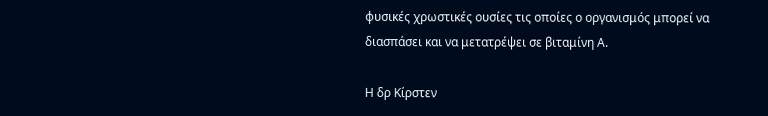φυσικές χρωστικές ουσίες τις οποίες ο οργανισμός μπορεί να διασπάσει και να μετατρέψει σε βιταμίνη Α.

Η δρ Κίρστεν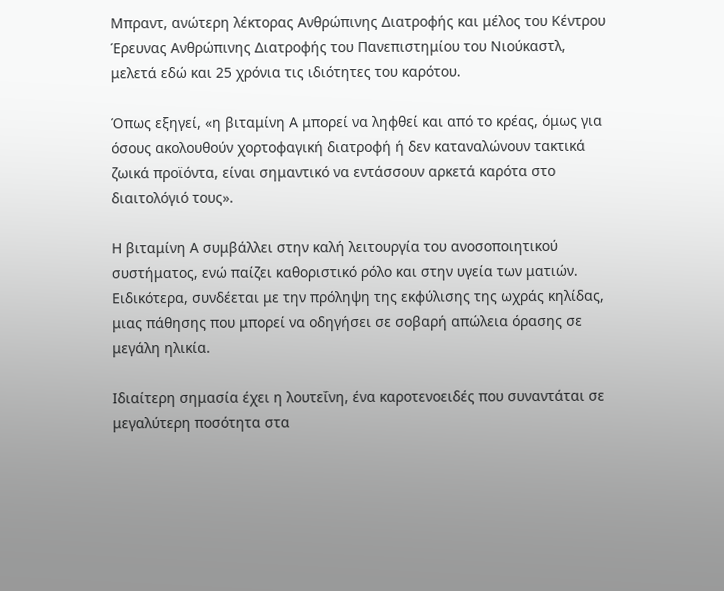Μπραντ, ανώτερη λέκτορας Ανθρώπινης Διατροφής και μέλος του Κέντρου Έρευνας Ανθρώπινης Διατροφής του Πανεπιστημίου του Νιούκαστλ, μελετά εδώ και 25 χρόνια τις ιδιότητες του καρότου.

Όπως εξηγεί, «η βιταμίνη Α μπορεί να ληφθεί και από το κρέας, όμως για όσους ακολουθούν χορτοφαγική διατροφή ή δεν καταναλώνουν τακτικά ζωικά προϊόντα, είναι σημαντικό να εντάσσουν αρκετά καρότα στο διαιτολόγιό τους».

Η βιταμίνη Α συμβάλλει στην καλή λειτουργία του ανοσοποιητικού συστήματος, ενώ παίζει καθοριστικό ρόλο και στην υγεία των ματιών. Ειδικότερα, συνδέεται με την πρόληψη της εκφύλισης της ωχράς κηλίδας, μιας πάθησης που μπορεί να οδηγήσει σε σοβαρή απώλεια όρασης σε μεγάλη ηλικία.

Ιδιαίτερη σημασία έχει η λουτεΐνη, ένα καροτενοειδές που συναντάται σε μεγαλύτερη ποσότητα στα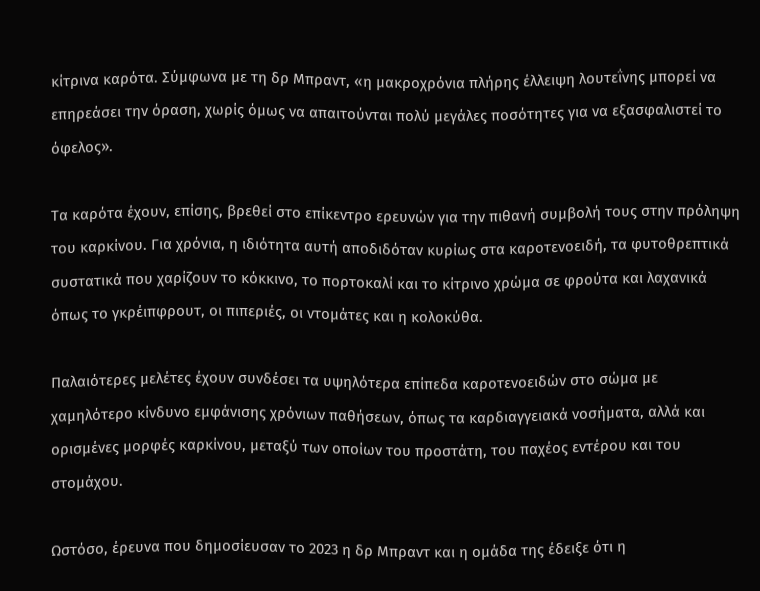κίτρινα καρότα. Σύμφωνα με τη δρ Μπραντ, «η μακροχρόνια πλήρης έλλειψη λουτεΐνης μπορεί να επηρεάσει την όραση, χωρίς όμως να απαιτούνται πολύ μεγάλες ποσότητες για να εξασφαλιστεί το όφελος».

Τα καρότα έχουν, επίσης, βρεθεί στο επίκεντρο ερευνών για την πιθανή συμβολή τους στην πρόληψη του καρκίνου. Για χρόνια, η ιδιότητα αυτή αποδιδόταν κυρίως στα καροτενοειδή, τα φυτοθρεπτικά συστατικά που χαρίζουν το κόκκινο, το πορτοκαλί και το κίτρινο χρώμα σε φρούτα και λαχανικά όπως το γκρέιπφρουτ, οι πιπεριές, οι ντομάτες και η κολοκύθα.

Παλαιότερες μελέτες έχουν συνδέσει τα υψηλότερα επίπεδα καροτενοειδών στο σώμα με χαμηλότερο κίνδυνο εμφάνισης χρόνιων παθήσεων, όπως τα καρδιαγγειακά νοσήματα, αλλά και ορισμένες μορφές καρκίνου, μεταξύ των οποίων του προστάτη, του παχέος εντέρου και του στομάχου.

Ωστόσο, έρευνα που δημοσίευσαν το 2023 η δρ Μπραντ και η ομάδα της έδειξε ότι η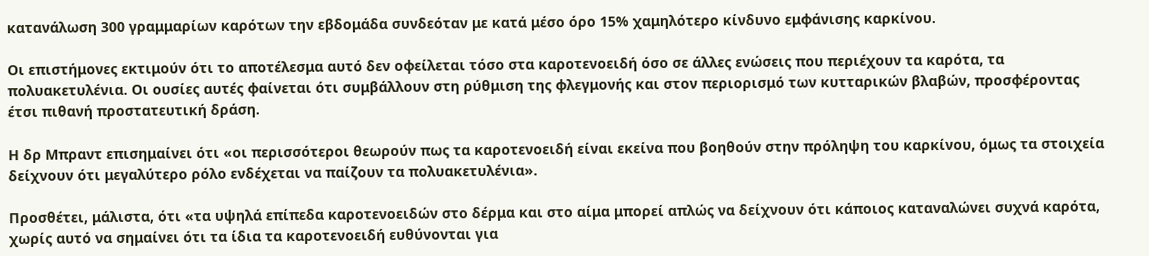κατανάλωση 300 γραμμαρίων καρότων την εβδομάδα συνδεόταν με κατά μέσο όρο 15% χαμηλότερο κίνδυνο εμφάνισης καρκίνου.

Οι επιστήμονες εκτιμούν ότι το αποτέλεσμα αυτό δεν οφείλεται τόσο στα καροτενοειδή όσο σε άλλες ενώσεις που περιέχουν τα καρότα, τα πολυακετυλένια. Οι ουσίες αυτές φαίνεται ότι συμβάλλουν στη ρύθμιση της φλεγμονής και στον περιορισμό των κυτταρικών βλαβών, προσφέροντας έτσι πιθανή προστατευτική δράση.

Η δρ Μπραντ επισημαίνει ότι «οι περισσότεροι θεωρούν πως τα καροτενοειδή είναι εκείνα που βοηθούν στην πρόληψη του καρκίνου, όμως τα στοιχεία δείχνουν ότι μεγαλύτερο ρόλο ενδέχεται να παίζουν τα πολυακετυλένια».

Προσθέτει, μάλιστα, ότι «τα υψηλά επίπεδα καροτενοειδών στο δέρμα και στο αίμα μπορεί απλώς να δείχνουν ότι κάποιος καταναλώνει συχνά καρότα, χωρίς αυτό να σημαίνει ότι τα ίδια τα καροτενοειδή ευθύνονται για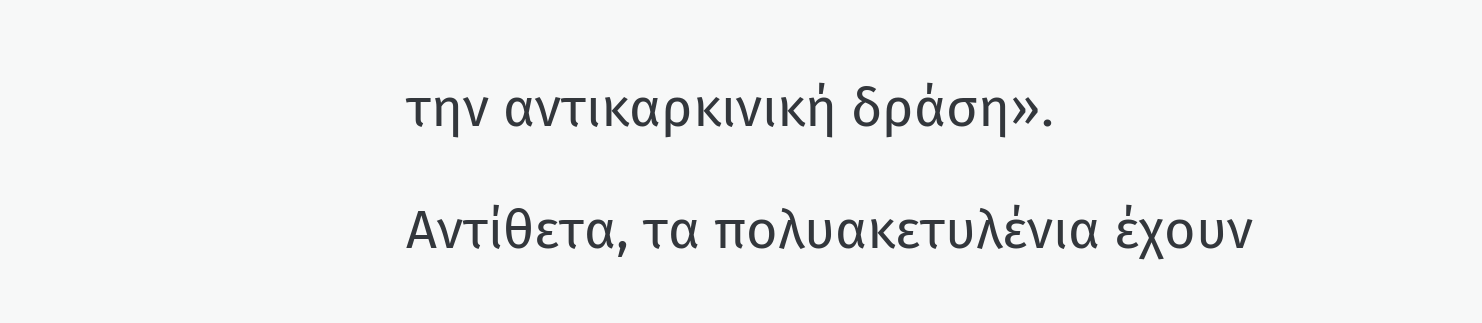την αντικαρκινική δράση».

Αντίθετα, τα πολυακετυλένια έχουν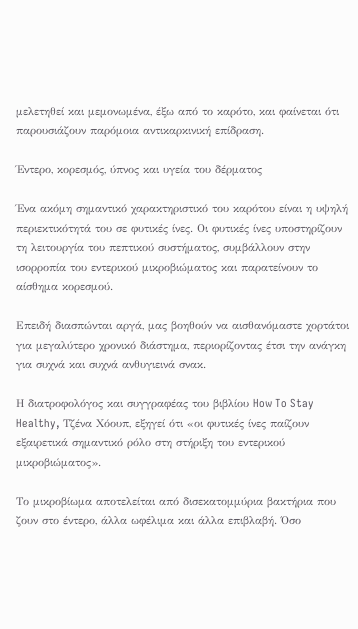μελετηθεί και μεμονωμένα, έξω από το καρότο, και φαίνεται ότι παρουσιάζουν παρόμοια αντικαρκινική επίδραση.

Έντερο, κορεσμός, ύπνος και υγεία του δέρματος

Ένα ακόμη σημαντικό χαρακτηριστικό του καρότου είναι η υψηλή περιεκτικότητά του σε φυτικές ίνες. Οι φυτικές ίνες υποστηρίζουν τη λειτουργία του πεπτικού συστήματος, συμβάλλουν στην ισορροπία του εντερικού μικροβιώματος και παρατείνουν το αίσθημα κορεσμού.

Επειδή διασπώνται αργά, μας βοηθούν να αισθανόμαστε χορτάτοι για μεγαλύτερο χρονικό διάστημα, περιορίζοντας έτσι την ανάγκη για συχνά και συχνά ανθυγιεινά σνακ.

Η διατροφολόγος και συγγραφέας του βιβλίου How To Stay Healthy, Τζένα Χόουπ, εξηγεί ότι «οι φυτικές ίνες παίζουν εξαιρετικά σημαντικό ρόλο στη στήριξη του εντερικού μικροβιώματος».

Το μικροβίωμα αποτελείται από δισεκατομμύρια βακτήρια που ζουν στο έντερο, άλλα ωφέλιμα και άλλα επιβλαβή. Όσο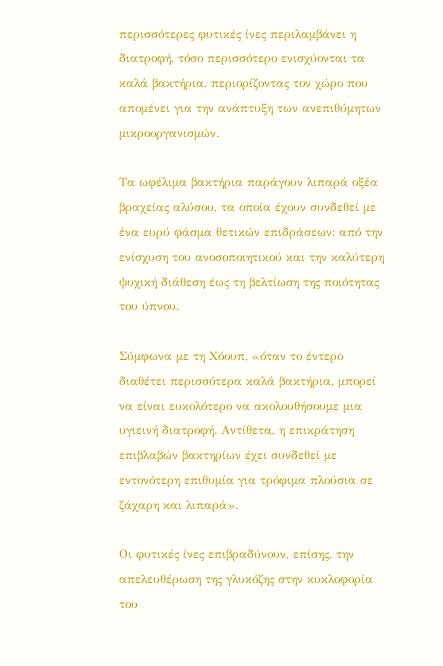περισσότερες φυτικές ίνες περιλαμβάνει η διατροφή, τόσο περισσότερο ενισχύονται τα καλά βακτήρια, περιορίζοντας τον χώρο που απομένει για την ανάπτυξη των ανεπιθύμητων μικροοργανισμών.

Τα ωφέλιμα βακτήρια παράγουν λιπαρά οξέα βραχείας αλύσου, τα οποία έχουν συνδεθεί με ένα ευρύ φάσμα θετικών επιδράσεων: από την ενίσχυση του ανοσοποιητικού και την καλύτερη ψυχική διάθεση έως τη βελτίωση της ποιότητας του ύπνου.

Σύμφωνα με τη Χόουπ, «όταν το έντερο διαθέτει περισσότερα καλά βακτήρια, μπορεί να είναι ευκολότερο να ακολουθήσουμε μια υγιεινή διατροφή. Αντίθετα, η επικράτηση επιβλαβών βακτηρίων έχει συνδεθεί με εντονότερη επιθυμία για τρόφιμα πλούσια σε ζάχαρη και λιπαρά».

Οι φυτικές ίνες επιβραδύνουν, επίσης, την απελευθέρωση της γλυκόζης στην κυκλοφορία του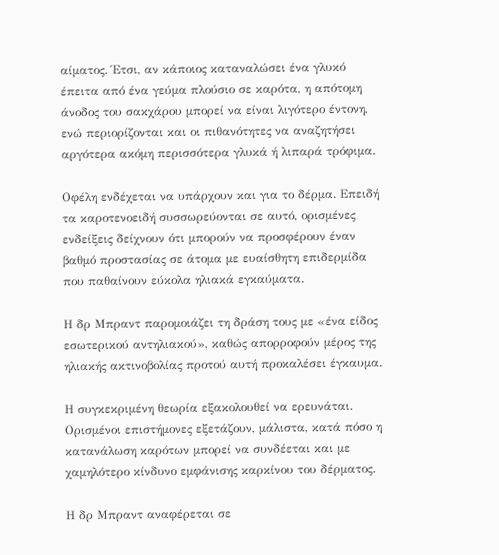αίματος. Έτσι, αν κάποιος καταναλώσει ένα γλυκό έπειτα από ένα γεύμα πλούσιο σε καρότα, η απότομη άνοδος του σακχάρου μπορεί να είναι λιγότερο έντονη, ενώ περιορίζονται και οι πιθανότητες να αναζητήσει αργότερα ακόμη περισσότερα γλυκά ή λιπαρά τρόφιμα.

Οφέλη ενδέχεται να υπάρχουν και για το δέρμα. Επειδή τα καροτενοειδή συσσωρεύονται σε αυτό, ορισμένες ενδείξεις δείχνουν ότι μπορούν να προσφέρουν έναν βαθμό προστασίας σε άτομα με ευαίσθητη επιδερμίδα που παθαίνουν εύκολα ηλιακά εγκαύματα.

Η δρ Μπραντ παρομοιάζει τη δράση τους με «ένα είδος εσωτερικού αντηλιακού», καθώς απορροφούν μέρος της ηλιακής ακτινοβολίας προτού αυτή προκαλέσει έγκαυμα.

Η συγκεκριμένη θεωρία εξακολουθεί να ερευνάται. Ορισμένοι επιστήμονες εξετάζουν, μάλιστα, κατά πόσο η κατανάλωση καρότων μπορεί να συνδέεται και με χαμηλότερο κίνδυνο εμφάνισης καρκίνου του δέρματος.

Η δρ Μπραντ αναφέρεται σε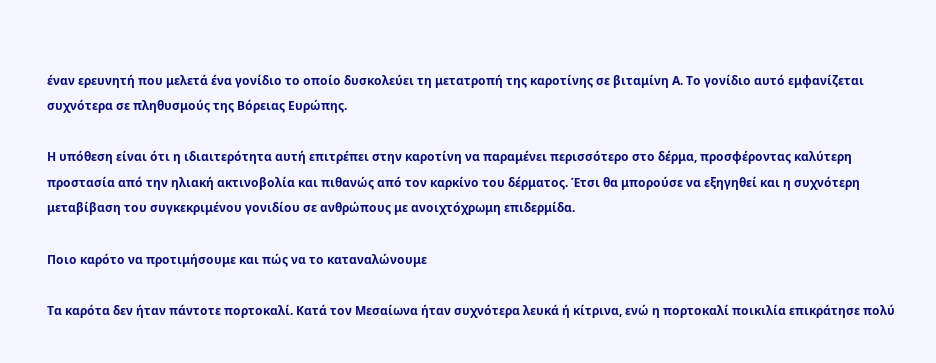έναν ερευνητή που μελετά ένα γονίδιο το οποίο δυσκολεύει τη μετατροπή της καροτίνης σε βιταμίνη Α. Το γονίδιο αυτό εμφανίζεται συχνότερα σε πληθυσμούς της Βόρειας Ευρώπης.

Η υπόθεση είναι ότι η ιδιαιτερότητα αυτή επιτρέπει στην καροτίνη να παραμένει περισσότερο στο δέρμα, προσφέροντας καλύτερη προστασία από την ηλιακή ακτινοβολία και πιθανώς από τον καρκίνο του δέρματος. Έτσι θα μπορούσε να εξηγηθεί και η συχνότερη μεταβίβαση του συγκεκριμένου γονιδίου σε ανθρώπους με ανοιχτόχρωμη επιδερμίδα.

Ποιο καρότο να προτιμήσουμε και πώς να το καταναλώνουμε

Τα καρότα δεν ήταν πάντοτε πορτοκαλί. Κατά τον Μεσαίωνα ήταν συχνότερα λευκά ή κίτρινα, ενώ η πορτοκαλί ποικιλία επικράτησε πολύ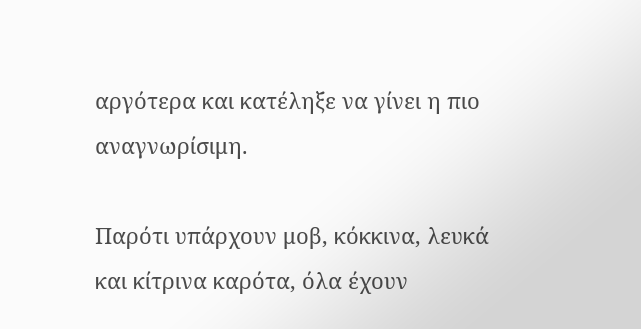αργότερα και κατέληξε να γίνει η πιο αναγνωρίσιμη.

Παρότι υπάρχουν μοβ, κόκκινα, λευκά και κίτρινα καρότα, όλα έχουν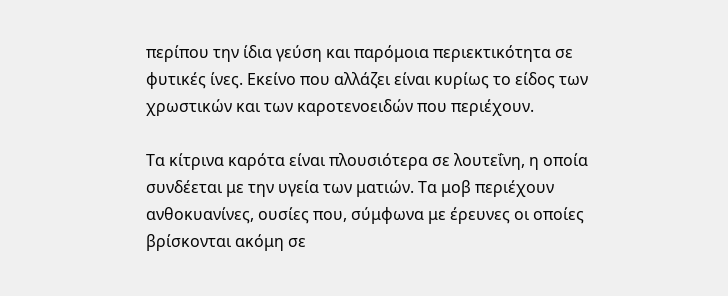περίπου την ίδια γεύση και παρόμοια περιεκτικότητα σε φυτικές ίνες. Εκείνο που αλλάζει είναι κυρίως το είδος των χρωστικών και των καροτενοειδών που περιέχουν.

Τα κίτρινα καρότα είναι πλουσιότερα σε λουτεΐνη, η οποία συνδέεται με την υγεία των ματιών. Τα μοβ περιέχουν ανθοκυανίνες, ουσίες που, σύμφωνα με έρευνες οι οποίες βρίσκονται ακόμη σε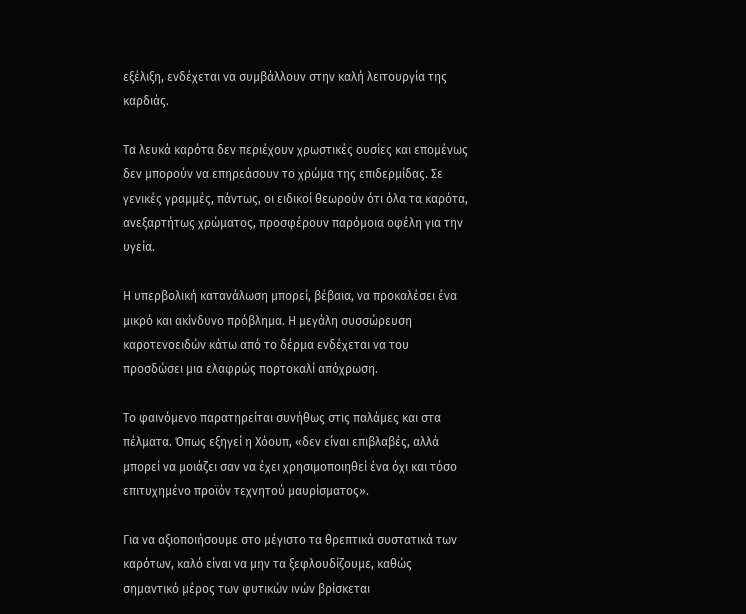εξέλιξη, ενδέχεται να συμβάλλουν στην καλή λειτουργία της καρδιάς.

Τα λευκά καρότα δεν περιέχουν χρωστικές ουσίες και επομένως δεν μπορούν να επηρεάσουν το χρώμα της επιδερμίδας. Σε γενικές γραμμές, πάντως, οι ειδικοί θεωρούν ότι όλα τα καρότα, ανεξαρτήτως χρώματος, προσφέρουν παρόμοια οφέλη για την υγεία.

Η υπερβολική κατανάλωση μπορεί, βέβαια, να προκαλέσει ένα μικρό και ακίνδυνο πρόβλημα. Η μεγάλη συσσώρευση καροτενοειδών κάτω από το δέρμα ενδέχεται να του προσδώσει μια ελαφρώς πορτοκαλί απόχρωση.

Το φαινόμενο παρατηρείται συνήθως στις παλάμες και στα πέλματα. Όπως εξηγεί η Χόουπ, «δεν είναι επιβλαβές, αλλά μπορεί να μοιάζει σαν να έχει χρησιμοποιηθεί ένα όχι και τόσο επιτυχημένο προϊόν τεχνητού μαυρίσματος».

Για να αξιοποιήσουμε στο μέγιστο τα θρεπτικά συστατικά των καρότων, καλό είναι να μην τα ξεφλουδίζουμε, καθώς σημαντικό μέρος των φυτικών ινών βρίσκεται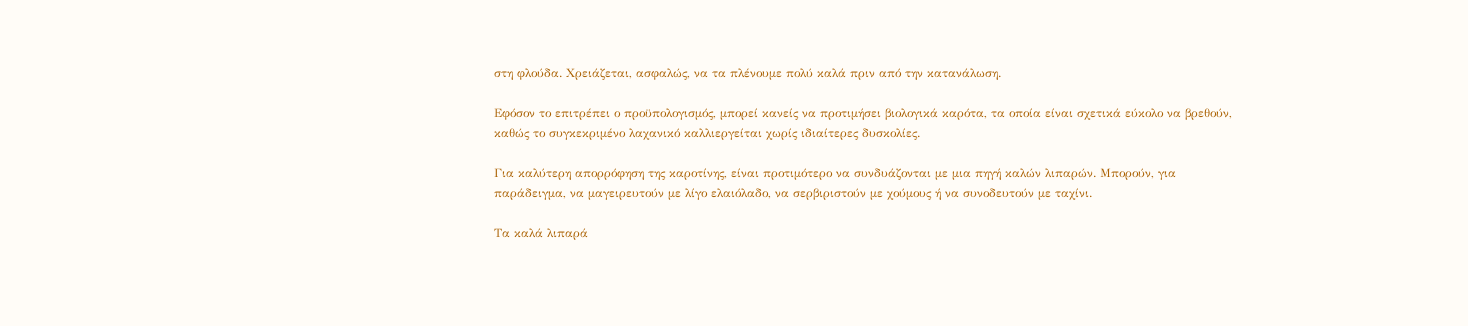στη φλούδα. Χρειάζεται, ασφαλώς, να τα πλένουμε πολύ καλά πριν από την κατανάλωση.

Εφόσον το επιτρέπει ο προϋπολογισμός, μπορεί κανείς να προτιμήσει βιολογικά καρότα, τα οποία είναι σχετικά εύκολο να βρεθούν, καθώς το συγκεκριμένο λαχανικό καλλιεργείται χωρίς ιδιαίτερες δυσκολίες.

Για καλύτερη απορρόφηση της καροτίνης, είναι προτιμότερο να συνδυάζονται με μια πηγή καλών λιπαρών. Μπορούν, για παράδειγμα, να μαγειρευτούν με λίγο ελαιόλαδο, να σερβιριστούν με χούμους ή να συνοδευτούν με ταχίνι.

Τα καλά λιπαρά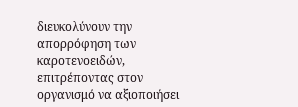διευκολύνουν την απορρόφηση των καροτενοειδών, επιτρέποντας στον οργανισμό να αξιοποιήσει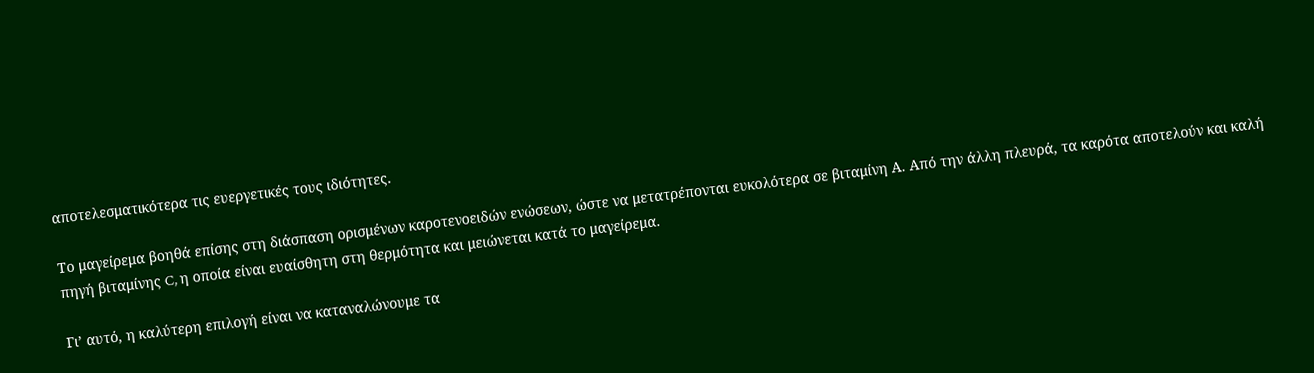αποτελεσματικότερα τις ευεργετικές τους ιδιότητες.

Το μαγείρεμα βοηθά επίσης στη διάσπαση ορισμένων καροτενοειδών ενώσεων, ώστε να μετατρέπονται ευκολότερα σε βιταμίνη Α. Από την άλλη πλευρά, τα καρότα αποτελούν και καλή πηγή βιταμίνης C, η οποία είναι ευαίσθητη στη θερμότητα και μειώνεται κατά το μαγείρεμα.

Γι’ αυτό, η καλύτερη επιλογή είναι να καταναλώνουμε τα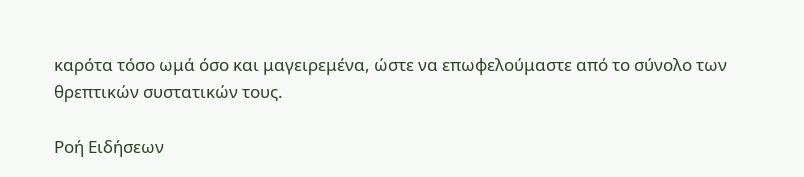καρότα τόσο ωμά όσο και μαγειρεμένα, ώστε να επωφελούμαστε από το σύνολο των θρεπτικών συστατικών τους.

Ροή Ειδήσεων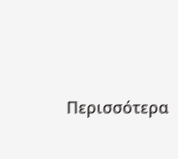Περισσότερα